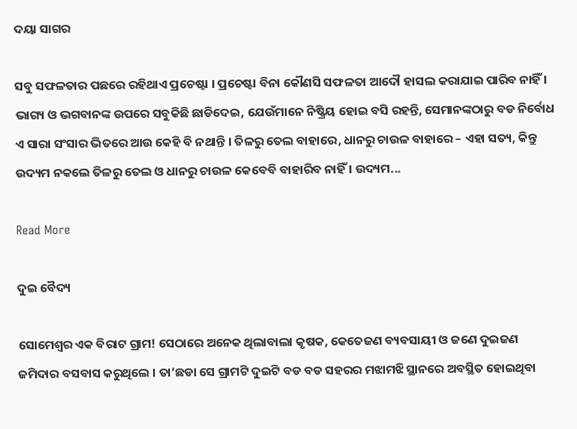ଦୟା ସାଗର

ସବୁ ସଫଳତାର ପଛରେ ରହିଥାଏ ପ୍ରଚେଷ୍ଟା । ପ୍ରଚେଷ୍ଟା ବିନା କୌଣସି ସଫଳତା ଆଦୌ ହାସଲ କରାଯାଇ ପାରିବ ନାହିଁ । ଭାଗ୍ୟ ଓ ଭଗବାନଙ୍କ ଉପରେ ସବୁକିଛି ଛାଡିଦେଇ, ଯେଉଁମାନେ ନିଷ୍କ୍ରିୟ ହୋଇ ବସି ରହନ୍ତି, ସେମାନଙ୍କଠାରୁ ବଡ ନିର୍ବୋଧ ଏ ସାରା ସଂସାର ଭିତରେ ଆଉ କେହି ବି ନଥାନ୍ତି । ତିଳରୁ ତେଲ ବାହାରେ, ଧାନରୁ ଚାଉଳ ବାହାରେ – ଏହା ସତ୍ୟ, କିନ୍ତୁ ଉଦ୍ୟମ ନକଲେ ତିଳରୁ ତେଲ ଓ ଧାନରୁ ଚାଉଳ କେବେବି ବାହାରିବ ନାହିଁ । ଉଦ୍ୟମ...

Read More

ଦୁଇ ବୈଦ୍ୟ

ସୋମେଶ୍ୱର ଏକ ବିରାଟ ଗ୍ରାମ! ସେଠାରେ ଅନେକ ଥିଲାବାଲା କୃଷକ, କେତେଜଣ ବ୍ୟବସାୟୀ ଓ ଜଣେ ଦୁଇଜଣ ଜମିଦାର ବସବାସ କରୁଥିଲେ । ତା’ଛଡା ସେ ଗ୍ରାମଟି ଦୁଇଟି ବଡ ବଡ ସହରର ମଝାମଝି ସ୍ଥାନରେ ଅବସ୍ଥିତ ହୋଇଥିବା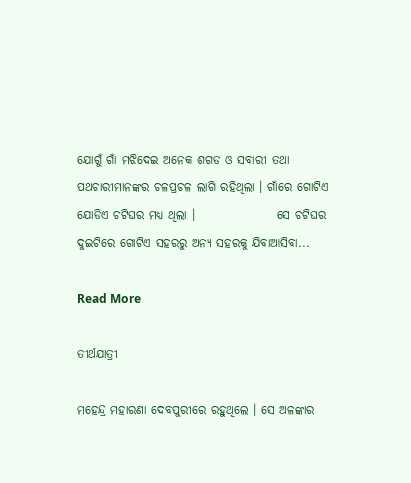ଯୋଗୁଁ ଗାଁ ମଝିଦେଇ ଅନେକ ଶଗଡ ଓ ସବାରୀ ତଥା ପଥଚାରୀମାନଙ୍କର ଚଳପ୍ରଚଳ ଲାଗି ରହିଥିଲା । ଗାଁରେ ଗୋଟିଏ ଯୋଡିଏ ଚଟିଘର ମଧ୍ୟ ଥିଲା ।                 ସେ ଚଟିଘର ଦୁଇଟିରେ ଗୋଟିଏ ସହରରୁ ଅନ୍ୟ ସହରକୁ ଯିବାଆସିବା...

Read More

ତୀର୍ଥଯାତ୍ରୀ

ମହେନ୍ଦ୍ର ମହାରଣା ଦେବପୁରୀରେ ରହୁଥିଲେ । ସେ ଅଳଙ୍କାର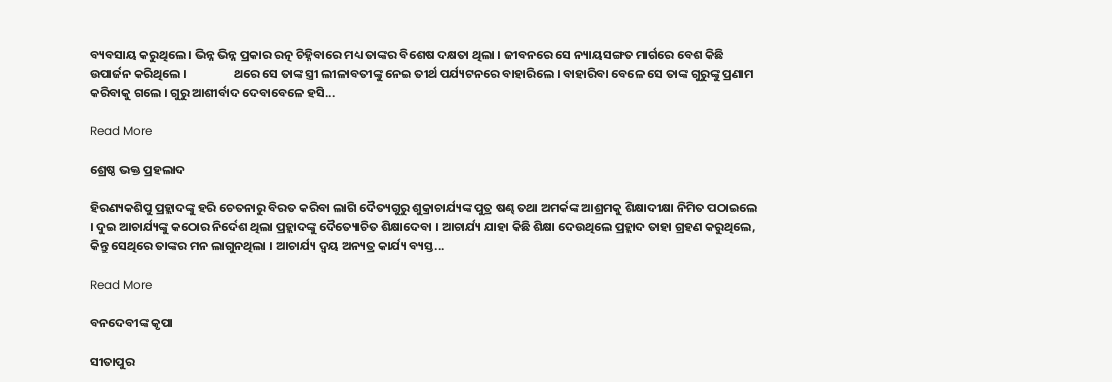ବ୍ୟବସାୟ କରୁଥିଲେ । ଭିନ୍ନ ଭିନ୍ନ ପ୍ରକାର ରତ୍ନ ଚିହ୍ନିବାରେ ମଧ୍ୟ ତାଙ୍କର ବିଶେଷ ଦକ୍ଷତା ଥିଲା । ଜୀବନରେ ସେ ନ୍ୟାୟସଙ୍ଗତ ମାର୍ଗରେ ବେଶ କିଛି ଉପାର୍ଜନ କରିଥିଲେ ।                 ଥରେ ସେ ତାଙ୍କ ସ୍ତ୍ରୀ ଲୀଳାବତୀଙ୍କୁ ନେଇ ତୀର୍ଥ ପର୍ଯ୍ୟଟନରେ ବାହାରିଲେ । ବାହାରିବା ବେଳେ ସେ ତାଙ୍କ ଗୁରୁଙ୍କୁ ପ୍ରଣାମ କରିବାକୁ ଗଲେ । ଗୁରୁ ଆଶୀର୍ବାଦ ଦେବାବେଳେ ହସି...

Read More

ଶ୍ରେଷ୍ଠ ଭକ୍ତ ପ୍ରହଲାଦ

ହିରଣ୍ୟକଶିପୁ ପ୍ରହ୍ଲାଦଙ୍କୁ ହରି ଚେତନାରୁ ବିରତ କରିବା ଲାଗି ଦୈତ୍ୟଗୁରୁ ଶୁକ୍ରାଚାର୍ଯ୍ୟଙ୍କ ପୁତ୍ର ଷଣ୍ଢ ତଥା ଅମର୍କଙ୍କ ଆଶ୍ରମକୁ ଶିକ୍ଷାଦୀକ୍ଷା ନିମିତ ପଠାଇଲେ । ଦୁଇ ଆଚାର୍ଯ୍ୟଙ୍କୁ କଠୋର ନିର୍ଦେଶ ଥିଲା ପ୍ରହ୍ଲାଦଙ୍କୁ ଦୈତ୍ୟୋଚିତ ଶିକ୍ଷାଦେବା । ଆଚାର୍ଯ୍ୟ ଯାହା କିଛି ଶିକ୍ଷା ଦେଉଥିଲେ ପ୍ରହ୍ଲାଦ ତାହା ଗ୍ରହଣ କରୁଥିଲେ, କିନ୍ତୁ ସେଥିରେ ତାଙ୍କର ମନ ଲାଗୁନଥିଲା । ଆଚାର୍ଯ୍ୟ ଦ୍ୱୟ ଅନ୍ୟତ୍ର କାର୍ଯ୍ୟ ବ୍ୟସ୍ତ...

Read More

ବନଦେବୀଙ୍କ କୃପା

ସୀତାପୁର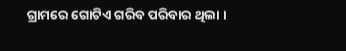ଗ୍ରାମରେ ଗୋଟିଏ ଗରିବ ପରିବାର ଥିଲା ।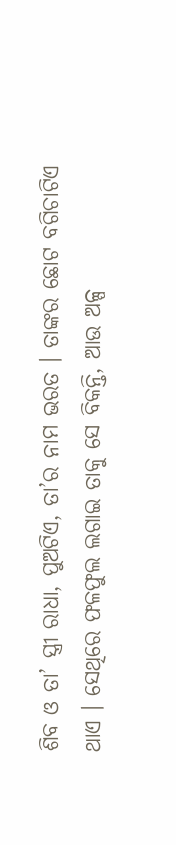ଶିବ ଓ ତା’ ସ୍ତ୍ରୀ ରାଧା, ପୁଅଟିଏ, ତା’ର ନାମ ଭରତ । ତାଙ୍କର ଛୋଟ ବଗିଚାଟିଏ ଥାଏ । ସେଥିରେ ଫଳଫୁଲ ଲଗାଇ ତାକୁ ସେ ବିକନ୍ତି, ଆଉ ଅଳ୍ପ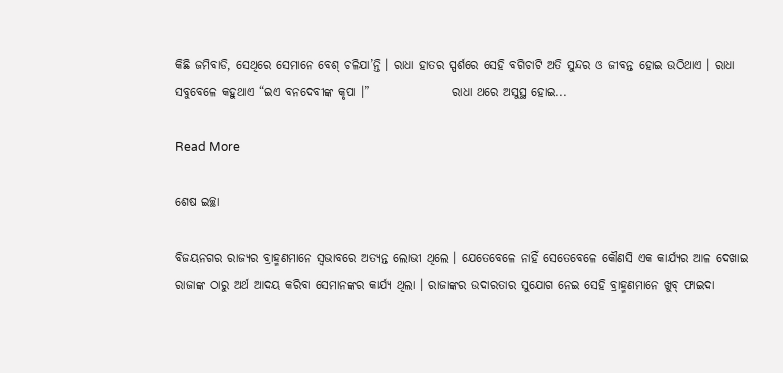କିଛି ଜମିବାଡି, ସେଥିରେ ସେମାନେ ବେଶ୍ ଚଳିଯା’ନ୍ତି । ରାଧା ହାତର ସ୍ପର୍ଶରେ ସେହି ବଗିଚାଟି ଅତି ସୁନ୍ଦର ଓ ଜୀବନ୍ତ ହୋଇ ଉଠିଥାଏ । ରାଧା ସବୁବେଳେ କହୁଥାଏ “ଇଏ ବନଦେବୀଙ୍କ କୃପା ।”                 ରାଧା ଥରେ ଅସୁସ୍ଥ ହୋଇ...

Read More

ଶେଷ ଇଚ୍ଛା

ବିଜୟନଗର ରାଜ୍ୟର ବ୍ରାହ୍ମଣମାନେ ସ୍ୱଭାବରେ ଅତ୍ୟନ୍ତ ଲୋଭୀ ଥିଲେ । ଯେତେବେଳେ ନାହିଁ ସେତେବେଳେ କୌଣସି ଏକ କାର୍ଯ୍ୟର ଆଳ ଦେଖାଇ ରାଜାଙ୍କ ଠାରୁ ଅର୍ଥ ଆଦୟ କରିବା ସେମାନଙ୍କର କାର୍ଯ୍ୟ ଥିଲା । ରାଜାଙ୍କର ଉଦାରତାର ସୁଯୋଗ ନେଇ ସେହି ବ୍ରାହ୍ମଣମାନେ ଖୁବ୍ ଫାଇଦା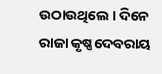ଉଠାଉଥିଲେ । ଦିନେ ରାଜା କୃଷ୍ଣଦେବରାୟ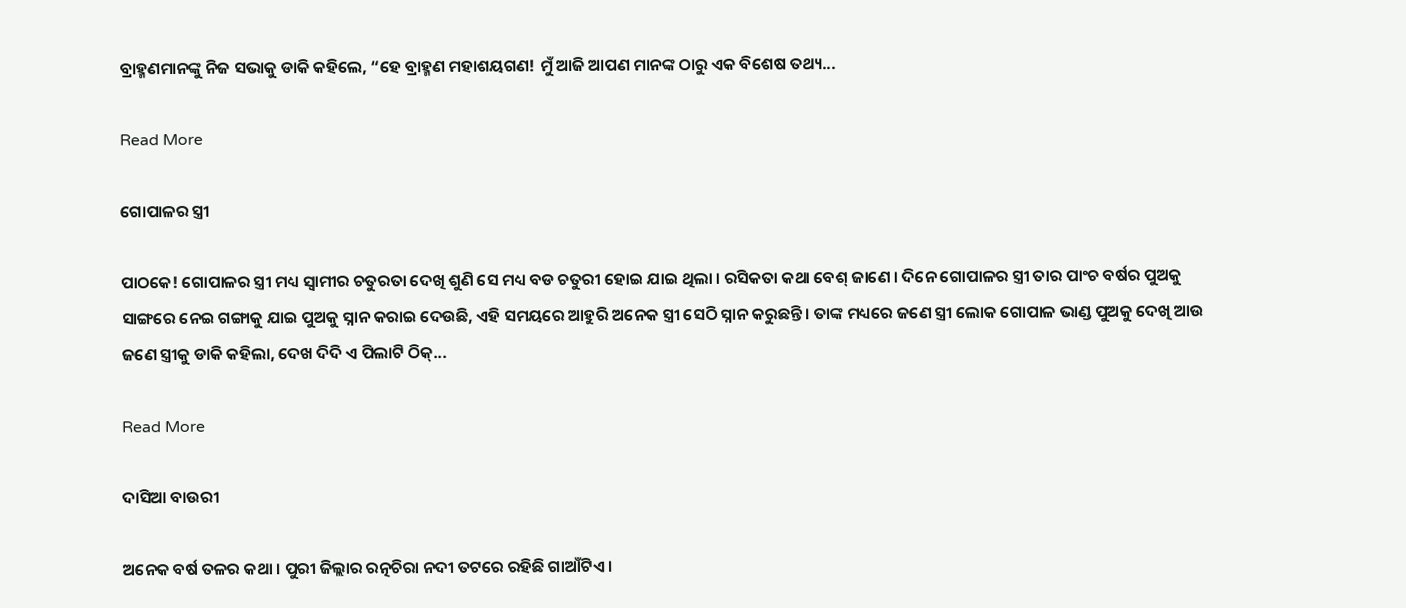ବ୍ରାହ୍ମଣମାନଙ୍କୁ ନିଜ ସଭାକୁ ଡାକି କହିଲେ, “ହେ ବ୍ରାହ୍ମଣ ମହାଶୟଗଣ! ମୁଁ ଆଜି ଆପଣ ମାନଙ୍କ ଠାରୁ ଏକ ବିଶେଷ ତଥ୍ୟ...

Read More

ଗୋପାଳର ସ୍ତ୍ରୀ

ପାଠକେ! ଗୋପାଳର ସ୍ତ୍ରୀ ମଧ୍ୟ ସ୍ୱାମୀର ଚତୁରତା ଦେଖି ଶୁଣି ସେ ମଧ୍ୟ ବଡ ଚତୁରୀ ହୋଇ ଯାଇ ଥିଲା । ରସିକତା କଥା ବେଶ୍ ଜାଣେ । ଦିନେ ଗୋପାଳର ସ୍ତ୍ରୀ ତାର ପାଂଚ ବର୍ଷର ପୁଅକୁ ସାଙ୍ଗରେ ନେଇ ଗଙ୍ଗାକୁ ଯାଇ ପୁଅକୁ ସ୍ନାନ କରାଇ ଦେଉଛି, ଏହି ସମୟରେ ଆହୁରି ଅନେକ ସ୍ତ୍ରୀ ସେଠି ସ୍ନାନ କରୁଛନ୍ତି । ତାଙ୍କ ମଧ୍ୟରେ ଜଣେ ସ୍ତ୍ରୀ ଲୋକ ଗୋପାଳ ଭାଣ୍ଡ ପୁଅକୁ ଦେଖି ଆଉ ଜଣେ ସ୍ତ୍ରୀକୁ ଡାକି କହିଲା, ଦେଖ ଦିଦି ଏ ପିଲାଟି ଠିକ୍...

Read More

ଦାସିଆ ବାଉରୀ

ଅନେକ ବର୍ଷ ତଳର କଥା । ପୁରୀ ଜିଲ୍ଲାର ରତ୍ନଚିରା ନଦୀ ତଟରେ ରହିଛି ଗାଆଁଟିଏ ।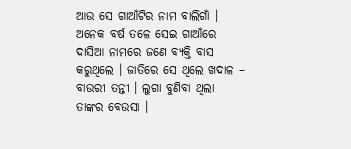ଆଉ ସେ ଗାଆଁଟିର ନାମ ବାଲିଗାଁ । ଅନେକ ବର୍ଷ ତଳେ ସେଇ ଗାଆଁରେ ଦାସିଆ ନାମରେ ଜଣେ ବ୍ୟକ୍ତି ବାସ କରୁଥିଲେ । ଜାତିରେ ସେ ଥିଲେ ଖଦାଳ – ବାଉରୀ ତନ୍ତୀ । ଲୁଗା ବୁଣିବା ଥିଲା ତାଙ୍କର ବେଉସା ।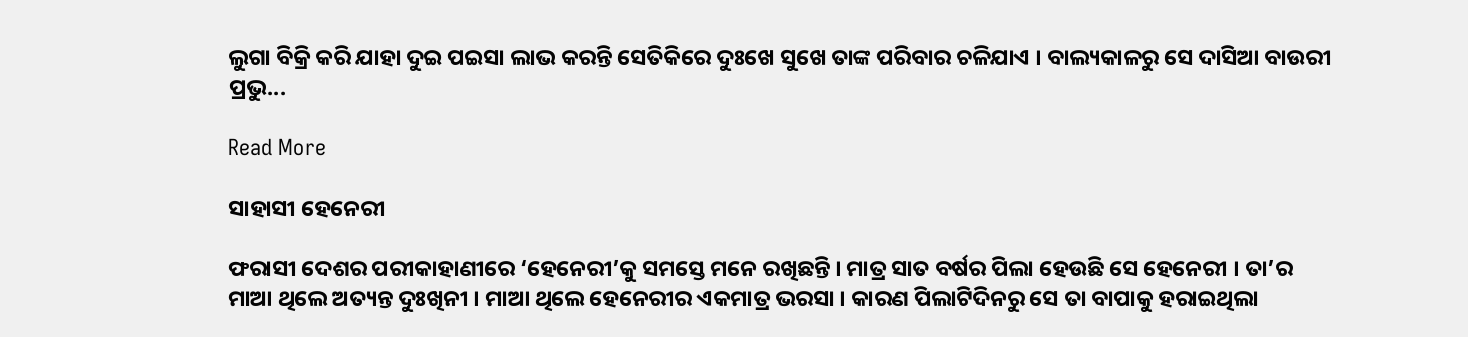ଲୁଗା ବିକ୍ରି କରି ଯାହା ଦୁଇ ପଇସା ଲାଭ କରନ୍ତି ସେତିକିରେ ଦୁଃଖେ ସୁଖେ ତାଙ୍କ ପରିବାର ଚଳିଯାଏ । ବାଲ୍ୟକାଳରୁ ସେ ଦାସିଆ ବାଉରୀ ପ୍ରଭୁ...

Read More

ସାହାସୀ ହେନେରୀ

ଫରାସୀ ଦେଶର ପରୀକାହାଣୀରେ ‘ହେନେରୀ’କୁ ସମସ୍ତେ ମନେ ରଖିଛନ୍ତି । ମାତ୍ର ସାତ ବର୍ଷର ପିଲା ହେଉଛି ସେ ହେନେରୀ । ତା’ର ମାଆ ଥିଲେ ଅତ୍ୟନ୍ତ ଦୁଃଖିନୀ । ମାଆ ଥିଲେ ହେନେରୀର ଏକମାତ୍ର ଭରସା । କାରଣ ପିଲାଟିଦିନରୁ ସେ ତା ବାପାକୁ ହରାଇଥିଲା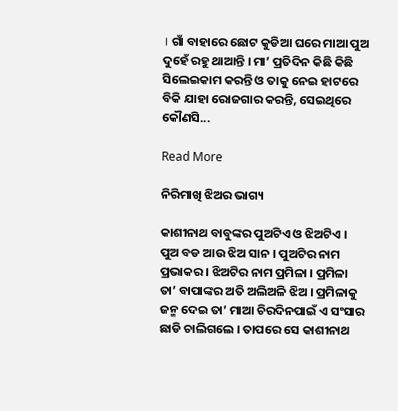। ଗାଁ ବାହାରେ ଛୋଟ କୁଡିଆ ଘରେ ମାଆ ପୁଅ ଦୁହେଁ ରହୁ ଥାଆନ୍ତି । ମା’ ପ୍ରତିଦିନ କିଛି କିଛି ସିଲେଇକାମ କରନ୍ତି ଓ ତାକୁ ନେଇ ହାଟରେ ବିକି ଯାହା ରୋଜଗାର କରନ୍ତି, ସେଇଥିରେ କୌଣସି...

Read More

ନିରିମାଖି ଝିଅର ଭାଗ୍ୟ

କାଶୀନାଥ ବାବୁଙ୍କର ପୁଅଟିଏ ଓ ଝିଅଟିଏ । ପୁଅ ବଡ ଆଉ ଝିଅ ସାନ । ପୁଅଟିର ନାମ ପ୍ରଭାକର । ଝିଅଟିର ନାମ ପ୍ରମିଳା । ପ୍ରମିଳା ତା’ ବାପାଙ୍କର ଅତି ଅଲିଅଳି ଝିଅ । ପ୍ରମିଳାକୁ ଜନ୍ମ ଦେଇ ତା’ ମାଆ ଚିରଦିନପାଇଁ ଏ ସଂସାର ଛାଡି ଚାଲିଗଲେ । ତାପରେ ସେ କାଶୀନାଥ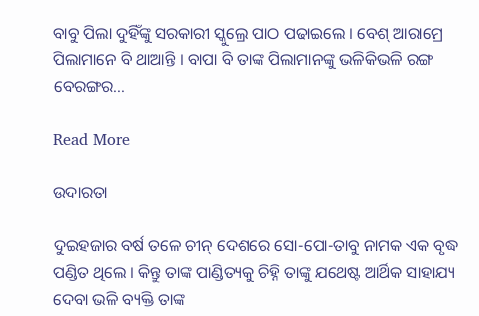ବାବୁ ପିଲା ଦୁହିଁଙ୍କୁ ସରକାରୀ ସ୍କୁଲ୍ରେ ପାଠ ପଢାଇଲେ । ବେଶ୍ ଆରାମ୍ରେ ପିଲାମାନେ ବି ଥାଆନ୍ତି । ବାପା ବି ତାଙ୍କ ପିଲାମାନଙ୍କୁ ଭଳିକିଭଳି ରଙ୍ଗ ବେରଙ୍ଗର...

Read More

ଉଦାରତା

ଦୁଇହଜାର ବର୍ଷ ତଳେ ଚୀନ୍ ଦେଶରେ ସୋ-ପୋ-ତାବୁ ନାମକ ଏକ ବୃଦ୍ଧ ପଣ୍ଡିତ ଥିଲେ । କିନ୍ତୁ ତାଙ୍କ ପାଣ୍ଡିତ୍ୟକୁ ଚିହ୍ନି ତାଙ୍କୁ ଯଥେଷ୍ଟ ଆର୍ଥିକ ସାହାଯ୍ୟ ଦେବା ଭଳି ବ୍ୟକ୍ତି ତାଙ୍କ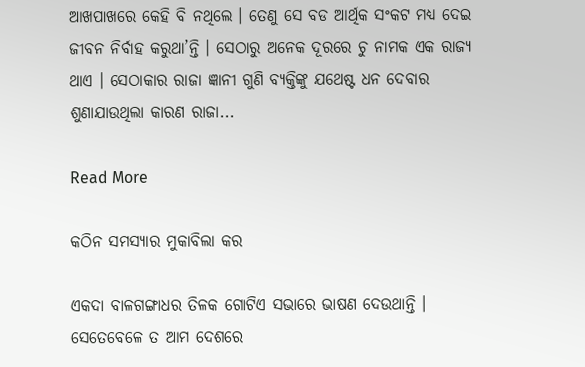ଆଖପାଖରେ କେହି ବି ନଥିଲେ । ତେଣୁ ସେ ବଡ ଆର୍ଥିକ ସଂକଟ ମଧ୍ୟ ଦେଇ ଜୀବନ ନିର୍ବାହ କରୁଥା’ନ୍ତି । ସେଠାରୁ ଅନେକ ଦୂରରେ ଚୁ ନାମକ ଏକ ରାଜ୍ୟ ଥାଏ । ସେଠାକାର ରାଜା ଜ୍ଞାନୀ ଗୁଣି ବ୍ୟକ୍ତିଙ୍କୁ ଯଥେଷ୍ଟ ଧନ ଦେବାର ଶୁଣାଯାଉଥିଲା କାରଣ ରାଜା...

Read More

କଠିନ ସମସ୍ୟାର ମୁକାବିଲା କର

ଏକଦା ବାଳଗଙ୍ଗାଧର ତିଳକ ଗୋଟିଏ ସଭାରେ ଭାଷଣ ଦେଉଥାନ୍ତି । ସେତେବେଳେ ତ ଆମ ଦେଶରେ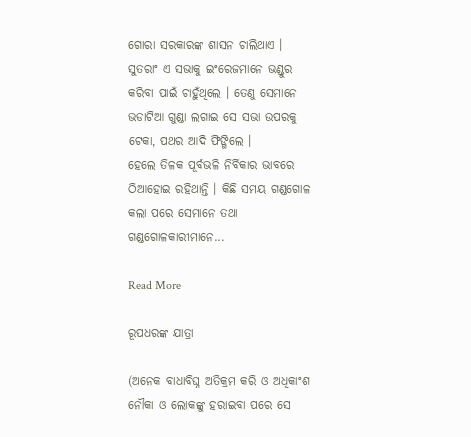ଗୋରା ସରକାରଙ୍କ ଶାସନ ଚାଲିଥାଏ । ସୁତରାଂ ଏ ସଭାକୁ ଇଂରେଜମାନେ ଭଣ୍ଡୁର କରିବା ପାଇଁ ଚାହୁଁଥିଲେ । ତେଣୁ ସେମାନେ ଭଡାଟିଆ ଗୁଣ୍ଡା ଲଗାଇ ସେ ସଭା ଉପରକୁ ଟେକା, ପଥର ଆଦି ଫିଙ୍ଗିଲେ ।                 ହେଲେ ତିଳକ ପୂର୍ବଭଳି ନିର୍ବିକାର ଭାବରେ ଠିଆହୋଇ ରହିଥାନ୍ତି । କିଛି ସମୟ ଗଣ୍ଡଗୋଳ କଲା ପରେ ସେମାନେ ତଥା ଗଣ୍ଡଗୋଳକାରୀମାନେ...

Read More

ରୂପଧରଙ୍କ ଯାତ୍ରା

(ଅନେକ ବାଧାବିଘ୍ନ ଅତିକ୍ରମ କରି ଓ ଅଧିକାଂଶ ନୌକା ଓ ଲୋକଙ୍କୁ ହରାଇବା ପରେ ସେ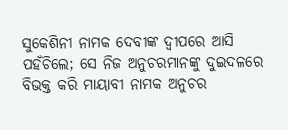ସୁକେଶିନୀ ନାମକ ଦେବୀଙ୍କ ଦ୍ୱୀପରେ ଆସି ପହଁଚିଲେ; ସେ ନିଜ ଅନୁଚରମାନଙ୍କୁ ଦୁଇଦଳରେ ବିଭକ୍ତ କରି ମାୟାବୀ ନାମକ ଅନୁଚର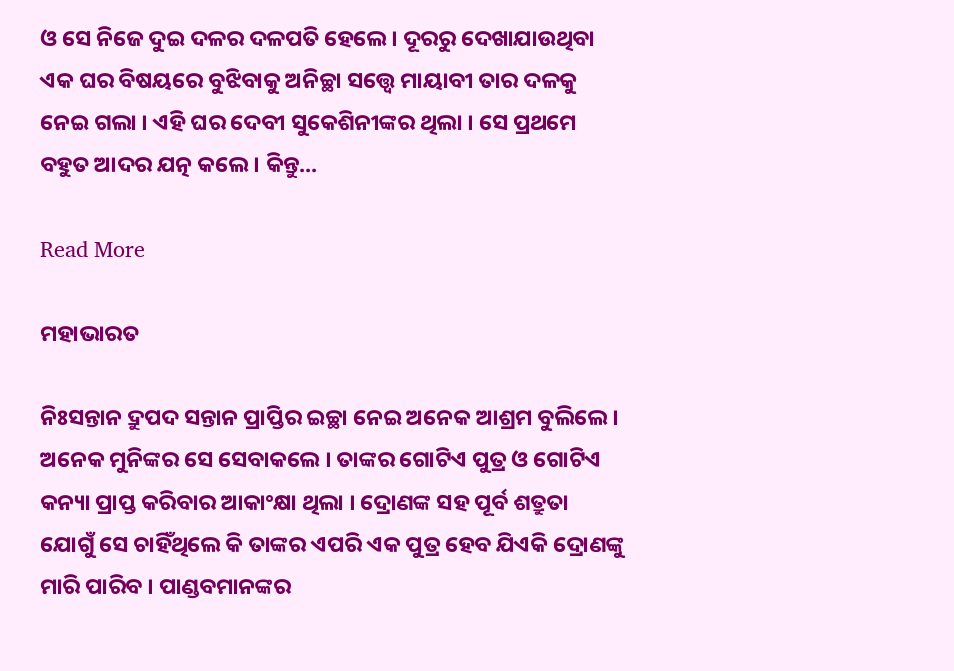ଓ ସେ ନିଜେ ଦୁଇ ଦଳର ଦଳପତି ହେଲେ । ଦୂରରୁ ଦେଖାଯାଉଥିବା ଏକ ଘର ବିଷୟରେ ବୁଝିବାକୁ ଅନିଚ୍ଛା ସତ୍ତ୍ୱେ ମାୟାବୀ ତାର ଦଳକୁ ନେଇ ଗଲା । ଏହି ଘର ଦେବୀ ସୁକେଶିନୀଙ୍କର ଥିଲା । ସେ ପ୍ରଥମେ ବହୁତ ଆଦର ଯତ୍ନ କଲେ । କିନ୍ତୁ...

Read More

ମହାଭାରତ

ନିଃସନ୍ତାନ ଦ୍ରୁପଦ ସନ୍ତାନ ପ୍ରାପ୍ତିର ଇଚ୍ଛା ନେଇ ଅନେକ ଆଶ୍ରମ ବୁଲିଲେ । ଅନେକ ମୁନିଙ୍କର ସେ ସେବାକଲେ । ତାଙ୍କର ଗୋଟିଏ ପୁତ୍ର ଓ ଗୋଟିଏ କନ୍ୟା ପ୍ରାପ୍ତ କରିବାର ଆକାଂକ୍ଷା ଥିଲା । ଦ୍ରୋଣଙ୍କ ସହ ପୂର୍ବ ଶତ୍ରୁତା ଯୋଗୁଁ ସେ ଚାହିଁଥିଲେ କି ତାଙ୍କର ଏପରି ଏକ ପୁତ୍ର ହେବ ଯିଏକି ଦ୍ରୋଣଙ୍କୁ ମାରି ପାରିବ । ପାଣ୍ଡବମାନଙ୍କର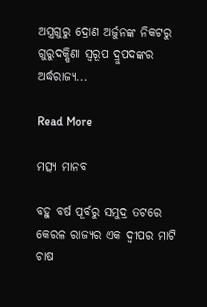ଅସ୍ତ୍ରଗୁରୁ ଦ୍ରୋଣ ଅର୍ଜୁନଙ୍କ ନିକଟରୁ ଗୁରୁଦକ୍ଷିଣା ସ୍ୱରୂପ ଦ୍ରୁପଦଙ୍କର ଅର୍ଦ୍ଧରାଜ୍ୟ...

Read More

ମତ୍ସ୍ୟ ମାନବ

ବହୁ ବର୍ଷ ପୂର୍ବରୁ ସମୁଦ୍ର ତଟରେ କେରଳ ରାଜ୍ୟର ଏକ ଦ୍ୱୀପର ମାଟି ଚାଷ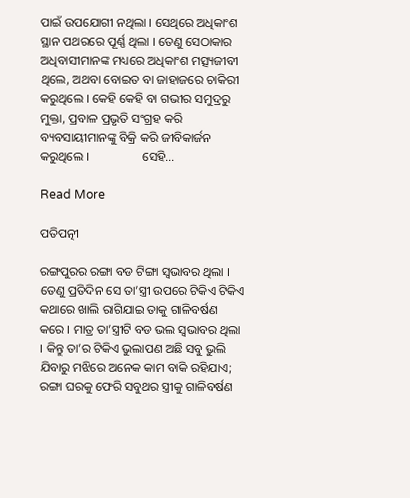ପାଇଁ ଉପଯୋଗୀ ନଥିଲା । ସେଥିରେ ଅଧିକାଂଶ ସ୍ଥାନ ପଥରରେ ପୂର୍ଣ୍ଣ ଥିଲା । ତେଣୁ ସେଠାକାର ଅଧିବାସୀମାନଙ୍କ ମଧ୍ୟରେ ଅଧିକାଂଶ ମତ୍ସ୍ୟଜୀବୀ ଥିଲେ, ଅଥବା ବୋଇତ ବା ଜାହାଜରେ ଚାକିରୀ କରୁଥିଲେ । କେହି କେହି ବା ଗଭୀର ସମୁଦ୍ରରୁ ମୁକ୍ତା, ପ୍ରବାଳ ପ୍ରଭୃତି ସଂଗ୍ରହ କରି ବ୍ୟବସାୟୀମାନଙ୍କୁ ବିକ୍ରି କରି ଜୀବିକାର୍ଜନ କରୁଥିଲେ ।                 ସେହି...

Read More

ପତିପତ୍ନୀ

ରଙ୍ଗପୁରର ରଙ୍ଗା ବଡ ଟିଙ୍ଗା ସ୍ୱଭାବର ଥିଲା । ତେଣୁ ପ୍ରତିଦିନ ସେ ତା’ସ୍ତ୍ରୀ ଉପରେ ଟିକିଏ ଟିକିଏ କଥାରେ ଖାଲି ରାଗିଯାଇ ତାକୁ ଗାଳିବର୍ଷଣ କରେ । ମାତ୍ର ତା’ସ୍ତ୍ରୀଟି ବଡ ଭଲ ସ୍ୱଭାବର ଥିଲା । କିନ୍ତୁ ତା’ର ଟିକିଏ ଭୁଲାପଣ ଅଛି ସବୁ ଭୁଲି ଯିବାରୁ ମଝିରେ ଅନେକ କାମ ବାକି ରହିଯାଏ; ରଙ୍ଗା ଘରକୁ ଫେରି ସବୁଥର ସ୍ତ୍ରୀକୁ ଗାଳିବର୍ଷଣ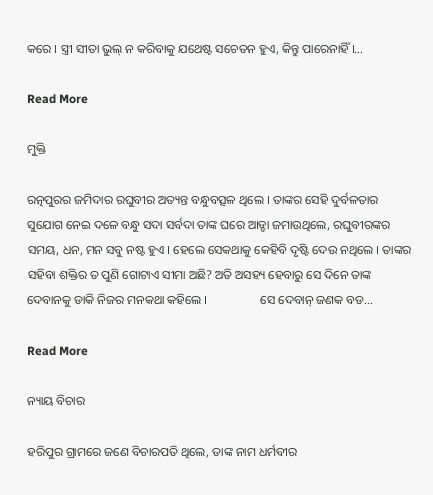କରେ । ସ୍ତ୍ରୀ ସୀତା ଭୁଲ୍ ନ କରିବାକୁ ଯଥେଷ୍ଟ ସଚେତନ ହୁଏ, କିନ୍ତୁ ପାରେନାହିଁ ।...

Read More

ମୁକ୍ତି

ରତ୍ନପୁରର ଜମିଦାର ରଘୁବୀର ଅତ୍ୟନ୍ତ ବନ୍ଧୁବତ୍ସଳ ଥିଲେ । ତାଙ୍କର ସେହି ଦୁର୍ବଳତାର ସୁଯୋଗ ନେଇ ଦଳେ ବନ୍ଧୁ ସଦା ସର୍ବଦା ତାଙ୍କ ଘରେ ଆଡ୍ଡା ଜମାଉଥିଲେ, ରଘୁବୀରଙ୍କର ସମୟ, ଧନ, ମନ ସବୁ ନଷ୍ଟ ହୁଏ । ହେଲେ ସେକଥାକୁ କେହିବି ଦୃଷ୍ଟି ଦେଉ ନଥିଲେ । ତାଙ୍କର ସହିବା ଶକ୍ତିର ତ ପୁଣି ଗୋଟାଏ ସୀମା ଅଛି? ଅତି ଅସହ୍ୟ ହେବାରୁ ସେ ଦିନେ ତାଙ୍କ ଦେବାନକୁ ଡାକି ନିଜର ମନକଥା କହିଲେ ।                 ସେ ଦେବାନ୍ ଜଣକ ବଡ...

Read More

ନ୍ୟାୟ ବିଚାର

ହରିପୁର ଗ୍ରାମରେ ଜଣେ ବିଚାରପତି ଥିଲେ, ତାଙ୍କ ନାମ ଧର୍ମବୀର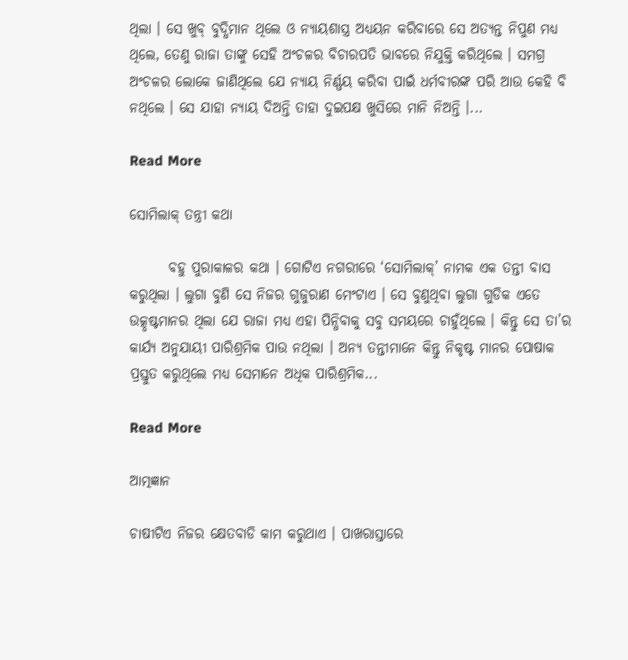ଥିଲା । ସେ ଖୁବ୍ ବୁଦ୍ଧିମାନ ଥିଲେ ଓ ନ୍ୟାୟଶାସ୍ତ୍ର ଅଧ୍ୟୟନ କରିବାରେ ସେ ଅତ୍ୟନ୍ତ ନିପୁଣ ମଧ୍ୟ ଥିଲେ, ତେଣୁ ରାଜା ତାଙ୍କୁ ସେହି ଅଂଚଳର ବିଚାରପତି ଭାବରେ ନିଯୁକ୍ତି କରିଥିଲେ । ସମଗ୍ର ଅଂଚଳର ଲୋକେ ଜାଣିଥିଲେ ଯେ ନ୍ୟାୟ ନିର୍ଣ୍ଣୟ କରିବା ପାଇଁ ଧର୍ମବୀରଙ୍କ ପରି ଆଉ କେହି ବି ନଥିଲେ । ସେ ଯାହା ନ୍ୟାୟ ଦିଅନ୍ତି ତାହା ଦୁଇପକ୍ଷ ଖୁସିରେ ମାନି ନିଅନ୍ତି ।...

Read More

ସୋମିଲାକ୍ ତନ୍ତ୍ରୀ କଥା

       ବହୁ ପୁରାକାଳର କଥା । ଗୋଟିଏ ନଗରୀରେ ‘ସୋମିଲାକ୍’ ନାମକ ଏକ ତନ୍ତୀ ବାସ କରୁଥିଲା । ଲୁଗା ବୁଣି ସେ ନିଜର ଗୁଜୁରାଣ ମେଂଟାଏ । ସେ ବୁଣୁଥିବା ଲୁଗା ଗୁଡିକ ଏତେ ଉତ୍କୃଷ୍ଟମାନର ଥିଲା ଯେ ରାଜା ମଧ୍ୟ ଏହା ପିନ୍ଧିବାକୁ ସବୁ ସମୟରେ ଚାହୁଁଥିଲେ । କିନ୍ତୁ ସେ ତା’ର କାର୍ଯ୍ୟ ଅନୁଯାୟୀ ପାରିଶ୍ରମିକ ପାଉ ନଥିଲା । ଅନ୍ୟ ତନ୍ତୀମାନେ କିନ୍ତୁ ନିକୃଷ୍ଟ ମାନର ପୋଷାକ ପ୍ରସ୍ତୁତ କରୁଥିଲେ ମଧ୍ୟ ସେମାନେ ଅଧିକ ପାରିଶ୍ରମିକ...

Read More

ଆତ୍ମଜ୍ଞାନ

ଚାଷୀଟିଏ ନିଜର କ୍ଷେତବାଡି କାମ କରୁଥାଏ । ପାଖରାସ୍ତାରେ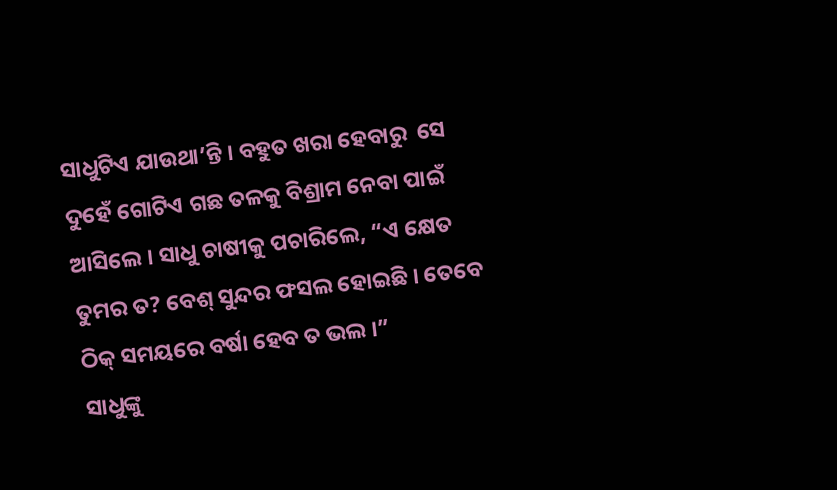ସାଧୁଟିଏ ଯାଉଥା’ନ୍ତି । ବହୁତ ଖରା ହେବାରୁ  ସେ ଦୁହେଁ ଗୋଟିଏ ଗଛ ତଳକୁ ବିଶ୍ରାମ ନେବା ପାଇଁ ଆସିଲେ । ସାଧୁ ଚାଷୀକୁ ପଚାରିଲେ, “ଏ କ୍ଷେତ ତୁମର ତ? ବେଶ୍ ସୁନ୍ଦର ଫସଲ ହୋଇଛି । ତେବେ ଠିକ୍ ସମୟରେ ବର୍ଷା ହେବ ତ ଭଲ ।”                 ସାଧୁଙ୍କୁ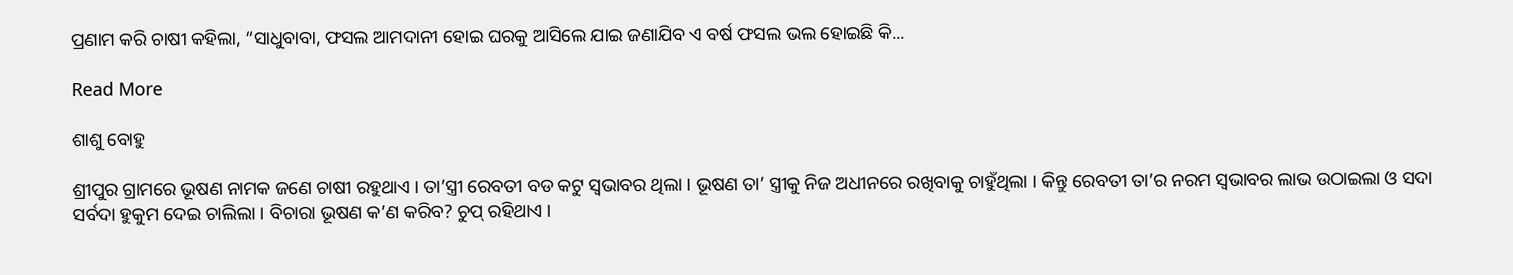ପ୍ରଣାମ କରି ଚାଷୀ କହିଲା, “ସାଧୁବାବା, ଫସଲ ଆମଦାନୀ ହୋଇ ଘରକୁ ଆସିଲେ ଯାଇ ଜଣାଯିବ ଏ ବର୍ଷ ଫସଲ ଭଲ ହୋଇଛି କି...

Read More

ଶାଶୁ ବୋହୁ

ଶ୍ରୀପୁର ଗ୍ରାମରେ ଭୂଷଣ ନାମକ ଜଣେ ଚାଷୀ ରହୁଥାଏ । ତା’ସ୍ତ୍ରୀ ରେବତୀ ବଡ କଟୁ ସ୍ୱଭାବର ଥିଲା । ଭୂଷଣ ତା’ ସ୍ତ୍ରୀକୁ ନିଜ ଅଧୀନରେ ରଖିବାକୁ ଚାହୁଁଥିଲା । କିନ୍ତୁ ରେବତୀ ତା’ର ନରମ ସ୍ୱଭାବର ଲାଭ ଉଠାଇଲା ଓ ସଦା ସର୍ବଦା ହୁକୁମ ଦେଇ ଚାଲିଲା । ବିଚାରା ଭୂଷଣ କ’ଣ କରିବ? ଚୁପ୍ ରହିଥାଏ ।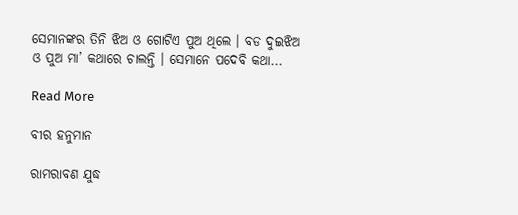ସେମାନଙ୍କର ତିନି ଝିଅ ଓ ଗୋଟିଏ ପୁଅ ଥିଲେ । ବଡ ଦୁଇଝିଅ ଓ ପୁଅ ମା’ କଥାରେ ଚାଲନ୍ତି । ସେମାନେ ପଦେବି କଥା...

Read More

ବୀର ହନୁମାନ

ରାମରାବଣ ଯୁଦ୍ଧ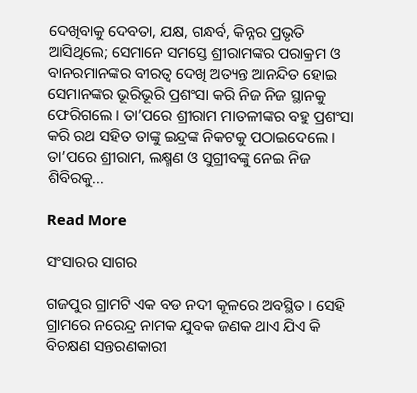ଦେଖିବାକୁ ଦେବତା, ଯକ୍ଷ, ଗନ୍ଧର୍ବ, କିନ୍ନର ପ୍ରଭୃତି ଆସିଥିଲେ; ସେମାନେ ସମସ୍ତେ ଶ୍ରୀରାମଙ୍କର ପରାକ୍ରମ ଓ ବାନରମାନଙ୍କର ବୀରତ୍ୱ ଦେଖି ଅତ୍ୟନ୍ତ ଆନନ୍ଦିତ ହୋଇ ସେମାନଙ୍କର ଭୂରିଭୂରି ପ୍ରଶଂସା କରି ନିଜ ନିଜ ସ୍ଥାନକୁ ଫେରିଗଲେ । ତା’ପରେ ଶ୍ରୀରାମ ମାତଳୀଙ୍କର ବହୁ ପ୍ରଶଂସା କରି ରଥ ସହିତ ତାଙ୍କୁ ଇନ୍ଦ୍ରଙ୍କ ନିକଟକୁ ପଠାଇଦେଲେ । ତା’ପରେ ଶ୍ରୀରାମ, ଲକ୍ଷ୍ମଣ ଓ ସୁଗ୍ରୀବଙ୍କୁ ନେଇ ନିଜ ଶିବିରକୁ...

Read More

ସଂସାରର ସାଗର

ଗଜପୁର ଗ୍ରାମଟି ଏକ ବଡ ନଦୀ କୂଳରେ ଅବସ୍ଥିତ । ସେହି ଗ୍ରାମରେ ନରେନ୍ଦ୍ର ନାମକ ଯୁବକ ଜଣକ ଥାଏ ଯିଏ କି ବିଚକ୍ଷଣ ସନ୍ତରଣକାରୀ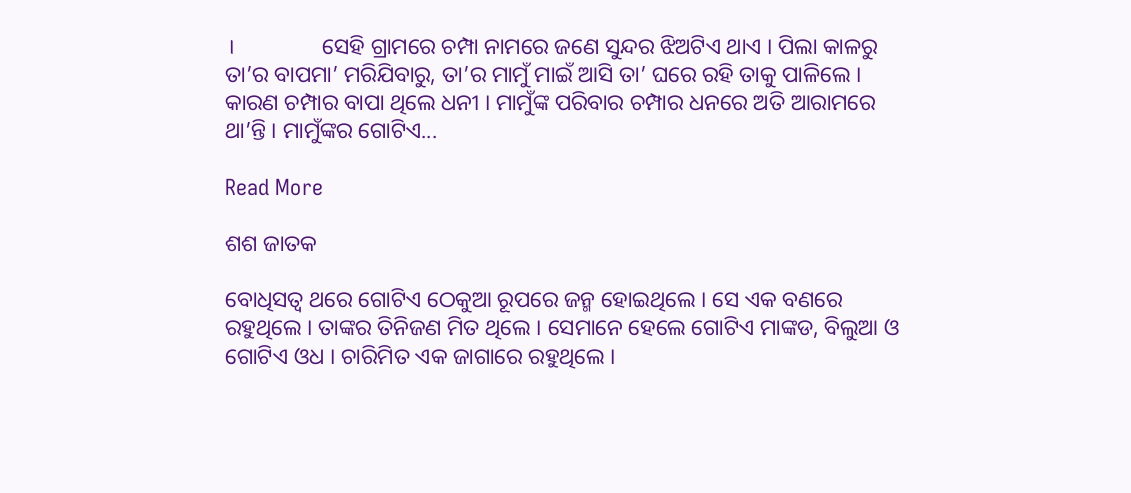।                 ସେହି ଗ୍ରାମରେ ଚମ୍ପା ନାମରେ ଜଣେ ସୁନ୍ଦର ଝିଅଟିଏ ଥାଏ । ପିଲା କାଳରୁ ତା’ର ବାପମା’ ମରିଯିବାରୁ, ତା’ର ମାମୁଁ ମାଇଁ ଆସି ତା’ ଘରେ ରହି ତାକୁ ପାଳିଲେ । କାରଣ ଚମ୍ପାର ବାପା ଥିଲେ ଧନୀ । ମାମୁଁଙ୍କ ପରିବାର ଚମ୍ପାର ଧନରେ ଅତି ଆରାମରେ ଥା’ନ୍ତି । ମାମୁଁଙ୍କର ଗୋଟିଏ...

Read More

ଶଶ ଜାତକ

ବୋଧିସତ୍ୱ ଥରେ ଗୋଟିଏ ଠେକୁଆ ରୂପରେ ଜନ୍ମ ହୋଇଥିଲେ । ସେ ଏକ ବଣରେ ରହୁଥିଲେ । ତାଙ୍କର ତିନିଜଣ ମିତ ଥିଲେ । ସେମାନେ ହେଲେ ଗୋଟିଏ ମାଙ୍କଡ, ବିଲୁଆ ଓ ଗୋଟିଏ ଓଧ । ଚାରିମିତ ଏକ ଜାଗାରେ ରହୁଥିଲେ ।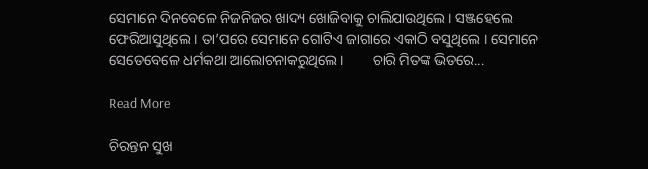ସେମାନେ ଦିନବେଳେ ନିଜନିଜର ଖାଦ୍ୟ ଖୋଜିବାକୁ ଚାଲିଯାଉଥିଲେ । ସଞ୍ଜହେଲେ ଫେରିଆସୁଥିଲେ । ତା’ପରେ ସେମାନେ ଗୋଟିଏ ଜାଗାରେ ଏକାଠି ବସୁଥିଲେ । ସେମାନେ ସେତେବେଳେ ଧର୍ମକଥା ଆଲୋଚନାକରୁଥିଲେ ।        ଚାରି ମିତଙ୍କ ଭିତରେ...

Read More

ଚିରନ୍ତନ ସୁଖ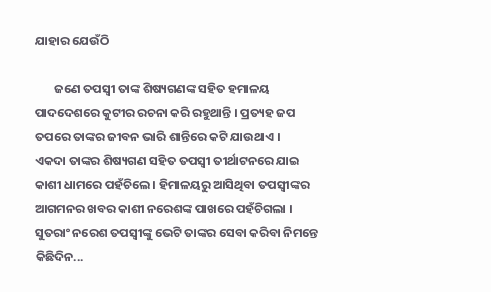ଯାହାର ଯେଉଁଠି

       ଜଣେ ତପସ୍ୱୀ ତାଙ୍କ ଶିଷ୍ୟଗଣଙ୍କ ସହିତ ହମାଳୟ ପାଦଦେଶରେ କୁଟୀର ରଚନା କରି ରହୁଥାନ୍ତି । ପ୍ରତ୍ୟହ ଜପ ତପରେ ତାଙ୍କର ଜୀବନ ଭାରି ଶାନ୍ତିରେ କଟି ଯାଉଥାଏ ।        ଏକଦା ତାଙ୍କର ଶିଷ୍ୟଗଣ ସହିତ ତପସ୍ୱୀ ତୀର୍ଥାଟନରେ ଯାଇ କାଶୀ ଧାମରେ ପହଁଚିଲେ । ହିମାଳୟରୁ ଆସିଥିବା ତପସ୍ୱୀଙ୍କର ଆଗମନର ଖବର କାଶୀ ନରେଶଙ୍କ ପାଖରେ ପହଁଚିଗଲା । ସୁତରାଂ ନରେଶ ତପସ୍ୱୀଙ୍କୁ ଭେଟି ତାଙ୍କର ସେବା କରିବା ନିମନ୍ତେ କିଛିଦିନ...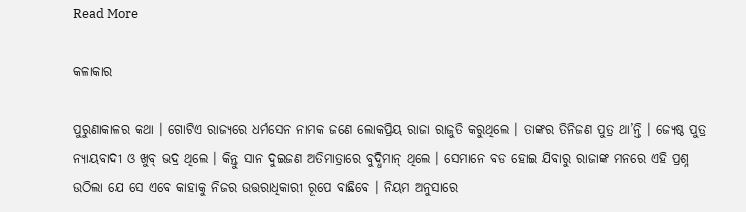Read More

କଳାକାର

ପୁରୁଣାକାଳର କଥା । ଗୋଟିଏ ରାଜ୍ୟରେ ଧର୍ମସେନ ନାମକ ଜଣେ ଲୋକପ୍ରିୟ ରାଜା ରାଜୁତି କରୁଥିଲେ । ତାଙ୍କର ତିନିଜଣ ପୁତ୍ର ଥା’ନ୍ତି । ଜ୍ୟେଷ୍ଠ ପୁତ୍ର ନ୍ୟାୟବାଦୀ ଓ ଖୁବ୍ ଭଦ୍ର ଥିଲେ । କିନ୍ତୁ ସାନ ଦୁଇଜଣ ଅତିମାତ୍ରାରେ ବୁଦ୍ଧିମାନ୍ ଥିଲେ । ସେମାନେ ବଡ ହୋଇ ଯିବାରୁ ରାଜାଙ୍କ ମନରେ ଏହି ପ୍ରଶ୍ନ ଉଠିଲା ଯେ ସେ ଏବେ କାହାକୁ ନିଜର ଉତ୍ତରାଧିକାରୀ ରୂପେ ବାଛିବେ । ନିୟମ ଅନୁସାରେ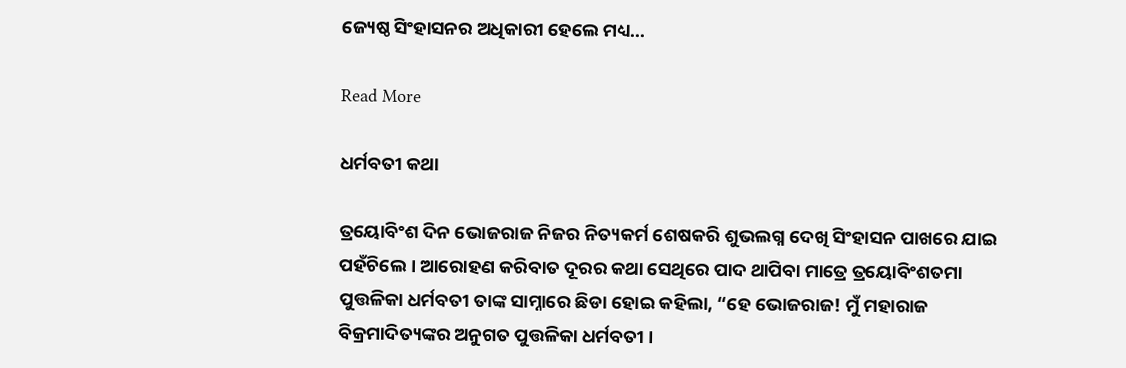ଜ୍ୟେଷ୍ଠ ସିଂହାସନର ଅଧିକାରୀ ହେଲେ ମଧ୍ୟ...

Read More

ଧର୍ମବତୀ କଥା

ତ୍ରୟୋବିଂଶ ଦିନ ଭୋଜରାଜ ନିଜର ନିତ୍ୟକର୍ମ ଶେଷକରି ଶୁଭଲଗ୍ନ ଦେଖି ସିଂହାସନ ପାଖରେ ଯାଇ ପହଁଚିଲେ । ଆରୋହଣ କରିବାତ ଦୂରର କଥା ସେଥିରେ ପାଦ ଥାପିବା ମାତ୍ରେ ତ୍ରୟୋବିଂଶତମା ପୁତ୍ତଳିକା ଧର୍ମବତୀ ତାଙ୍କ ସାମ୍ନାରେ ଛିଡା ହୋଇ କହିଲା, “ହେ ଭୋଜରାଜ! ମୁଁ ମହାରାଜ ବିକ୍ରମାଦିତ୍ୟଙ୍କର ଅନୁଗତ ପୁତ୍ତଳିକା ଧର୍ମବତୀ ।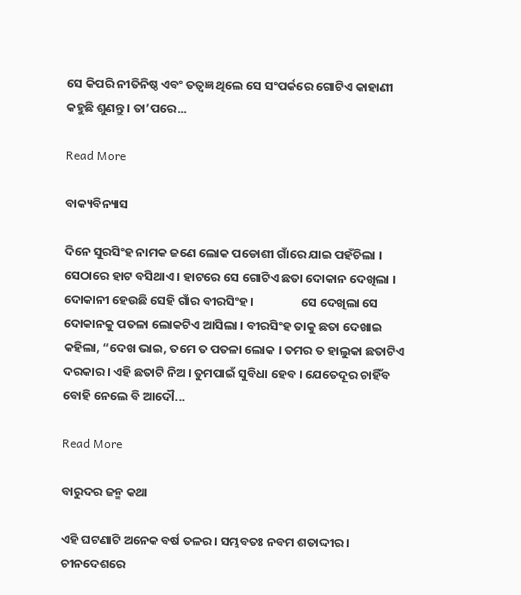ସେ କିପରି ନୀତିନିଷ୍ଠ ଏବଂ ତତ୍ୱଜ୍ଞ ଥିଲେ ସେ ସଂପର୍କରେ ଗୋଟିଏ କାହାଣୀ କହୁଛି ଶୁଣନ୍ତୁ । ତା’ପରେ...

Read More

ବାକ୍ୟବିନ୍ୟାସ

ଦିନେ ସୁରସିଂହ ନାମକ ଜଣେ ଲୋକ ପଡୋଶୀ ଗାଁରେ ଯାଇ ପହଁଚିଲା । ସେଠାରେ ହାଟ ବସିଥାଏ । ହାଟରେ ସେ ଗୋଟିଏ ଛତା ଦୋକାନ ଦେଖିଲା । ଦୋକାନୀ ହେଉଛି ସେହି ଗାଁର ବୀରସିଂହ ।                 ସେ ଦେଖିଲା ସେ ଦୋକାନକୁ ପତଳା ଲୋକଟିଏ ଆସିଲା । ବୀରସିଂହ ତାକୁ ଛତା ଦେଖାଇ କହିଲା, “ଦେଖ ଭାଇ, ତମେ ତ ପତଳା ଲୋକ । ତମର ତ ହାଲୁକା ଛତାଟିଏ ଦରକାର । ଏହି ଛତାଟି ନିଅ । ତୁମପାଇଁ ସୁବିଧା ହେବ । ଯେତେଦୂର ଚାହିଁବ ବୋହି ନେଲେ ବି ଆଦୌ...

Read More

ବାରୁଦର ଜନ୍ମ କଥା

ଏହି ଘଟଣାଟି ଅନେକ ବର୍ଷ ତଳର । ସମ୍ଭବତଃ ନବମ ଶତାଦ୍ଦୀର । ଚୀନଦେଶରେ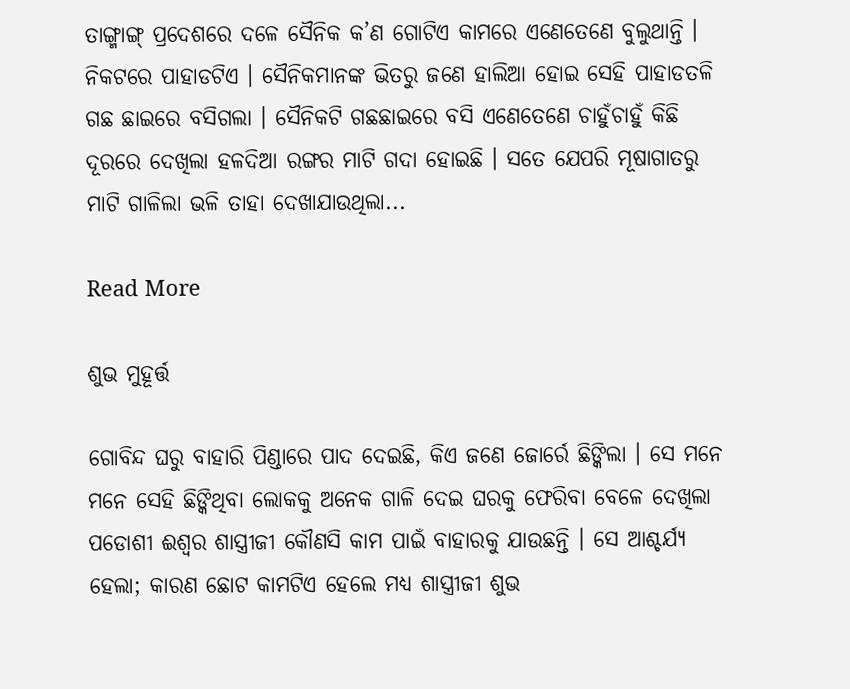ତାଙ୍ଗ୍ମାଙ୍ଗ୍ ପ୍ରଦେଶରେ ଦଳେ ସୈନିକ କ’ଣ ଗୋଟିଏ କାମରେ ଏଣେତେଣେ ବୁଲୁଥାନ୍ତି । ନିକଟରେ ପାହାଡଟିଏ । ସୈନିକମାନଙ୍କ ଭିତରୁ ଜଣେ ହାଲିଆ ହୋଇ ସେହି ପାହାଡତଳି ଗଛ ଛାଇରେ ବସିଗଲା । ସୈନିକଟି ଗଛଛାଇରେ ବସି ଏଣେତେଣେ ଚାହୁଁଚାହୁଁ କିଛି ଦୂରରେ ଦେଖିଲା ହଳଦିଆ ରଙ୍ଗର ମାଟି ଗଦା ହୋଇଛି । ସତେ ଯେପରି ମୂଷାଗାତରୁ ମାଟି ଗାଳିଲା ଭଳି ତାହା ଦେଖାଯାଉଥିଲା...

Read More

ଶୁଭ ମୁହୂର୍ତ୍ତ

ଗୋବିନ୍ଦ ଘରୁ ବାହାରି ପିଣ୍ଡାରେ ପାଦ ଦେଇଛି, କିଏ ଜଣେ ଜୋର୍ରେ ଛିଙ୍କିଲା । ସେ ମନେ ମନେ ସେହି ଛିଙ୍କିଥିବା ଲୋକକୁ ଅନେକ ଗାଳି ଦେଇ ଘରକୁ ଫେରିବା ବେଳେ ଦେଖିଲା ପଡୋଶୀ ଈଶ୍ୱର ଶାସ୍ତ୍ରୀଜୀ କୌଣସି କାମ ପାଇଁ ବାହାରକୁ ଯାଉଛନ୍ତି । ସେ ଆଶ୍ଚର୍ଯ୍ୟ ହେଲା; କାରଣ ଛୋଟ କାମଟିଏ ହେଲେ ମଧ୍ୟ ଶାସ୍ତ୍ରୀଜୀ ଶୁଭ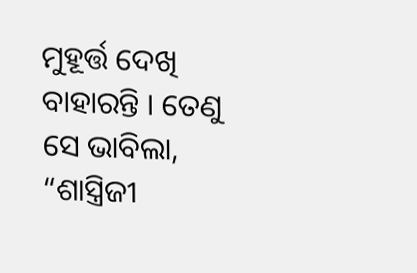ମୁହୂର୍ତ୍ତ ଦେଖି ବାହାରନ୍ତି । ତେଣୁ ସେ ଭାବିଲା, “ଶାସ୍ତ୍ରିଜୀ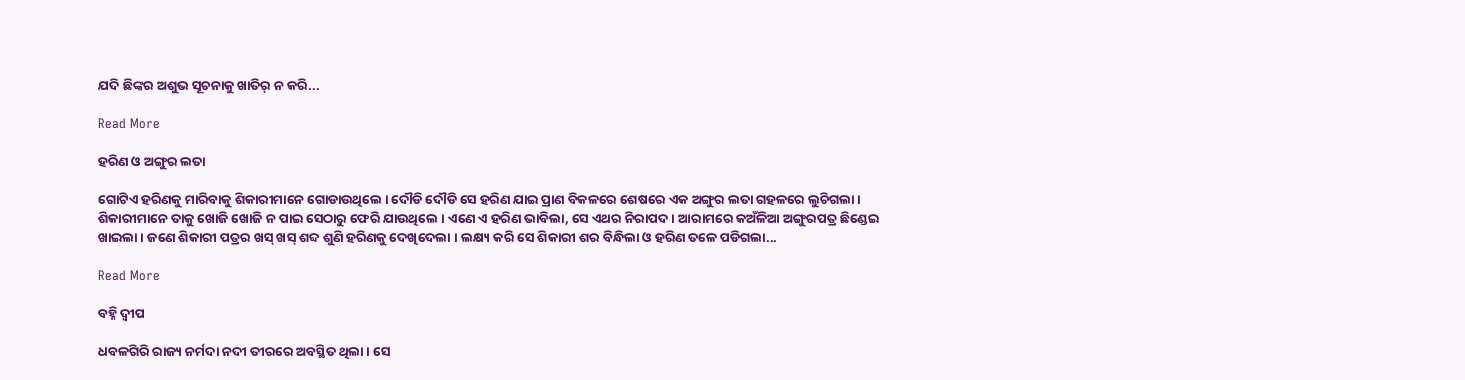ଯଦି ଛିଙ୍କର ଅଶୁଭ ସୂଚନାକୁ ଖାତିର୍ ନ କରି...

Read More

ହରିଣ ଓ ଅଙ୍ଗୁର ଲତା

ଗୋଟିଏ ହରିଣକୁ ମାରିବାକୁ ଶିକାରୀମାନେ ଗୋଡାଉଥିଲେ । ଦୌଡି ଦୌଡି ସେ ହରିଣ ଯାଇ ପ୍ରାଣ ବିକଳରେ ଶେଷରେ ଏକ ଅଙ୍ଗୁର ଲତା ଗହଳରେ ଲୁଚିଗଲା । ଶିକାରୀମାନେ ତାକୁ ଖୋଜି ଖୋଜି ନ ପାଇ ସେଠାରୁ ଫେରି ଯାଉଥିଲେ । ଏଣେ ଏ ହରିଣ ଭାବିଲା, ସେ ଏଥର ନିରାପଦ । ଆରାମରେ କଅଁଳିଆ ଅଙ୍ଗୁରପତ୍ର ଛିଣ୍ଡେଇ ଖାଇଲା । ଜଣେ ଶିକାରୀ ପତ୍ରର ଖସ୍ ଖସ୍ ଶବ୍ଦ ଶୁଣି ହରିଣକୁ ଦେଖିଦେଲା । ଲକ୍ଷ୍ୟ କରି ସେ ଶିକାରୀ ଶର ବିନ୍ଧିଲା ଓ ହରିଣ ତଳେ ପଡିଗଲା...

Read More

ବହ୍ନି ଦ୍ୱୀପ

ଧବଳଗିରି ରାଜ୍ୟ ନର୍ମଦା ନଦୀ ତୀରରେ ଅବସ୍ଥିତ ଥିଲା । ସେ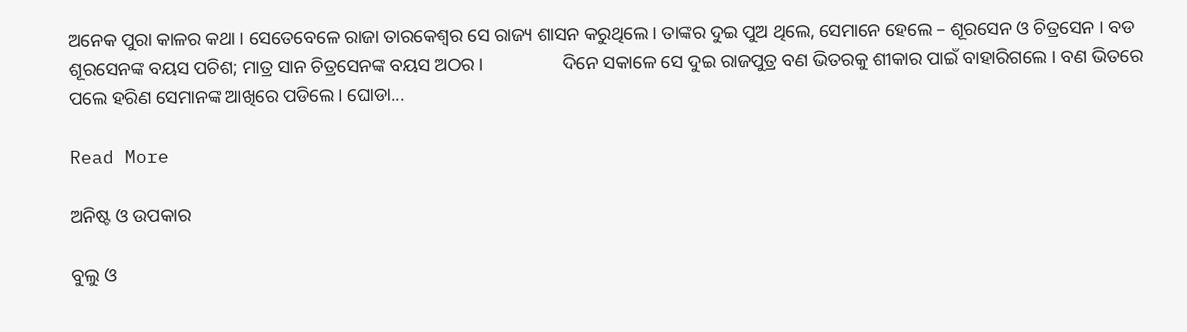ଅନେକ ପୁରା କାଳର କଥା । ସେତେବେଳେ ରାଜା ତାରକେଶ୍ୱର ସେ ରାଜ୍ୟ ଶାସନ କରୁଥିଲେ । ତାଙ୍କର ଦୁଇ ପୁଅ ଥିଲେ, ସେମାନେ ହେଲେ – ଶୂରସେନ ଓ ଚିତ୍ରସେନ । ବଡ ଶୂରସେନଙ୍କ ବୟସ ପଚିଶ; ମାତ୍ର ସାନ ଚିତ୍ରସେନଙ୍କ ବୟସ ଅଠର ।                 ଦିନେ ସକାଳେ ସେ ଦୁଇ ରାଜପୁତ୍ର ବଣ ଭିତରକୁ ଶୀକାର ପାଇଁ ବାହାରିଗଲେ । ବଣ ଭିତରେ ପଲେ ହରିଣ ସେମାନଙ୍କ ଆଖିରେ ପଡିଲେ । ଘୋଡା...

Read More

ଅନିଷ୍ଟ ଓ ଉପକାର

ବୁଲୁ ଓ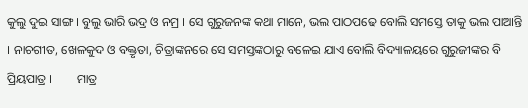କୁଲୁ ଦୁଇ ସାଙ୍ଗ । ବୁଲୁ ଭାରି ଭଦ୍ର ଓ ନମ୍ର । ସେ ଗୁରୁଜନଙ୍କ କଥା ମାନେ, ଭଲ ପାଠପଢେ ବୋଲି ସମସ୍ତେ ତାକୁ ଭଲ ପାଆନ୍ତି । ନାଚଗୀତ, ଖେଳକୁଦ ଓ ବକ୍ତୃତା, ଚିତ୍ରାଙ୍କନରେ ସେ ସମସ୍ତଙ୍କଠାରୁ ବଳେଇ ଯାଏ ବୋଲି ବିଦ୍ୟାଳୟରେ ଗୁରୁଜୀଙ୍କର ବି ପ୍ରିୟପାତ୍ର ।        ମାତ୍ର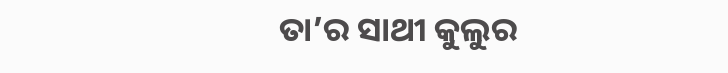ତା’ର ସାଥୀ କୁଲୁର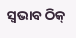ସ୍ୱଭାବ ଠିକ୍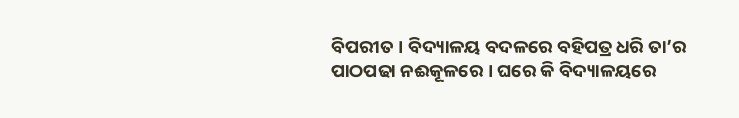ବିପରୀତ । ବିଦ୍ୟାଳୟ ବଦଳରେ ବହିପତ୍ର ଧରି ତା’ର ପାଠପଢା ନଈକୂଳରେ । ଘରେ କି ବିଦ୍ୟାଳୟରେ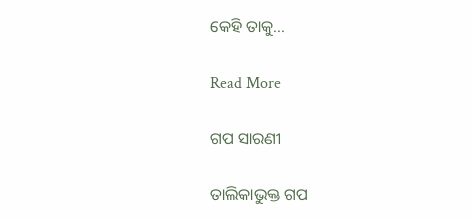କେହି ତାକୁ...

Read More

ଗପ ସାରଣୀ

ତାଲିକାଭୁକ୍ତ ଗପ